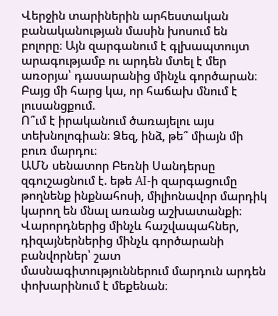Վերջին տարիներին արհեստական բանականության մասին խոսում են բոլորը։ Այն զարգանում է գլխապտույտ արագությամբ ու արդեն մտել է մեր առօրյա՝ դասարանից մինչև գործարան։ Բայց մի հարց կա, որ հաճախ մնում է լուսանցքում.
Ո՞ւմ է իրականում ծառայելու այս տեխնոլոգիան։ Ձեզ, ինձ, թե՞ միայն մի բուռ մարդու։
ԱՄՆ սենատոր Բեռնի Սանդերսը զգուշացնում է. եթե AI-ի զարգացումը թողնենք ինքնահոսի, միլիոնավոր մարդիկ կարող են մնալ առանց աշխատանքի։ Վարորդներից մինչև հաշվապահներ, դիզայներներից մինչև գործարանի բանվորներ՝ շատ մասնագիտություններում մարդուն արդեն փոխարինում է մեքենան։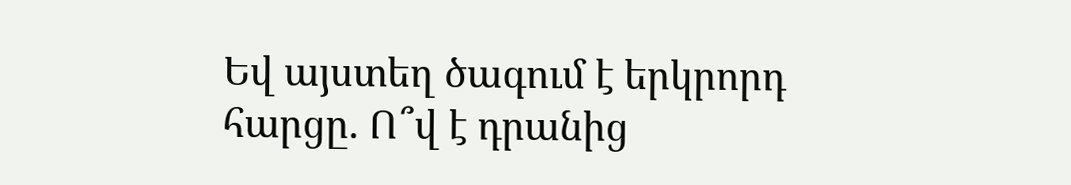Եվ այստեղ ծագում է երկրորդ հարցը. Ո՞վ է դրանից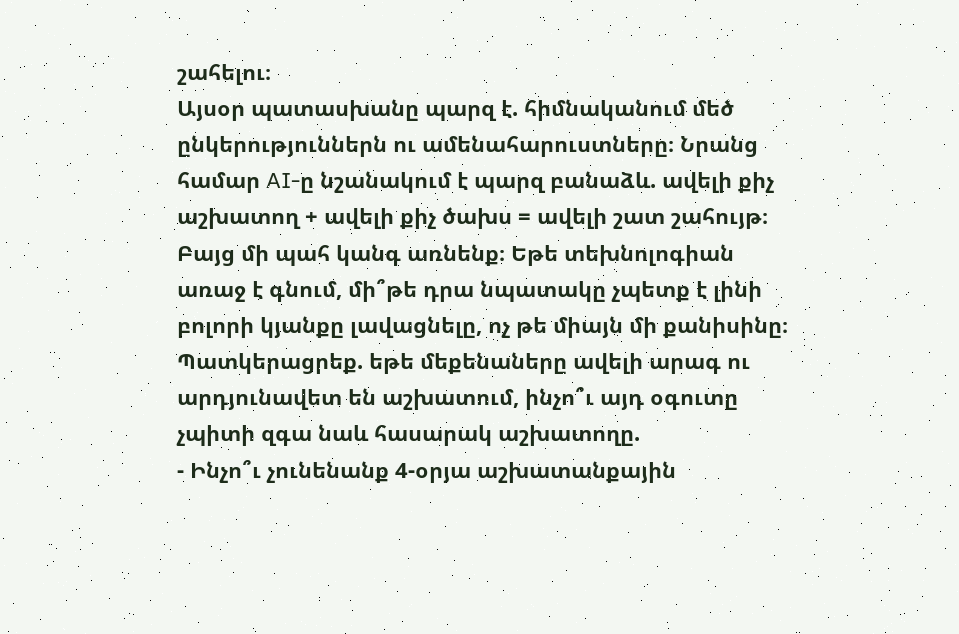շահելու։
Այսօր պատասխանը պարզ է. հիմնականում մեծ ընկերություններն ու ամենահարուստները։ Նրանց համար AI-ը նշանակում է պարզ բանաձև. ավելի քիչ աշխատող + ավելի քիչ ծախս = ավելի շատ շահույթ։
Բայց մի պահ կանգ առնենք։ Եթե տեխնոլոգիան առաջ է գնում, մի՞թե դրա նպատակը չպետք է լինի բոլորի կյանքը լավացնելը, ոչ թե միայն մի քանիսինը։
Պատկերացրեք. եթե մեքենաները ավելի արագ ու արդյունավետ են աշխատում, ինչո՞ւ այդ օգուտը չպիտի զգա նաև հասարակ աշխատողը.
- Ինչո՞ւ չունենանք 4-օրյա աշխատանքային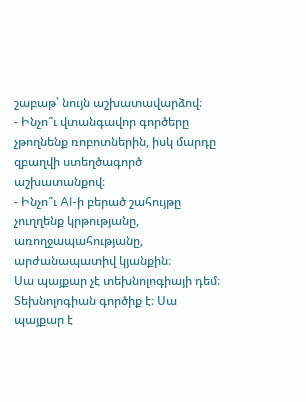շաբաթ՝ նույն աշխատավարձով։
- Ինչո՞ւ վտանգավոր գործերը չթողնենք ռոբոտներին, իսկ մարդը զբաղվի ստեղծագործ աշխատանքով։
- Ինչո՞ւ AI-ի բերած շահույթը չուղղենք կրթությանը, առողջապահությանը, արժանապատիվ կյանքին։
Սա պայքար չէ տեխնոլոգիայի դեմ։ Տեխնոլոգիան գործիք է։ Սա պայքար է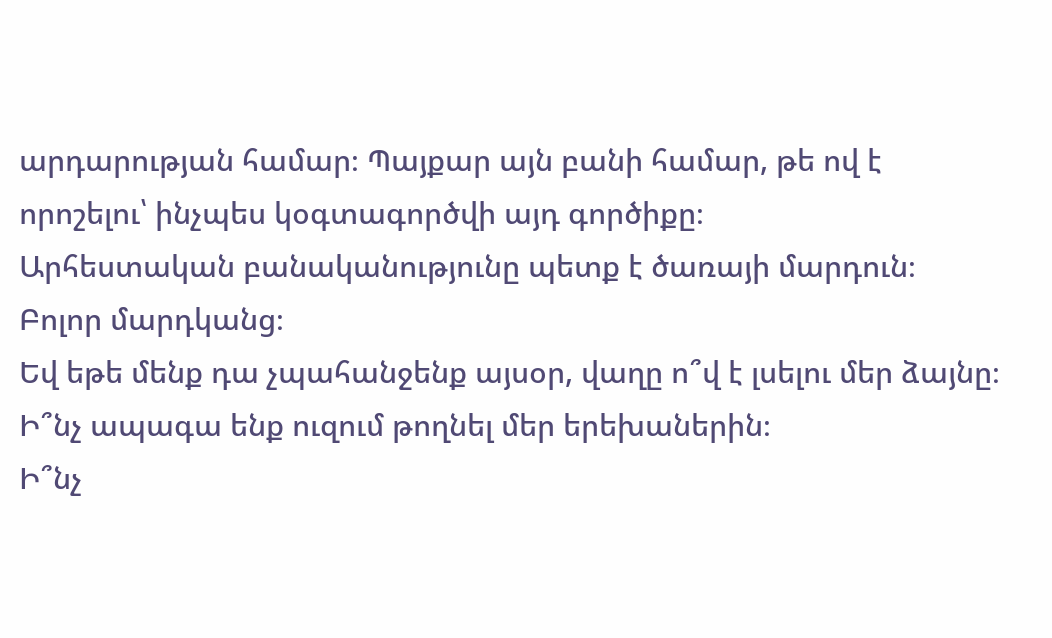արդարության համար։ Պայքար այն բանի համար, թե ով է որոշելու՝ ինչպես կօգտագործվի այդ գործիքը։
Արհեստական բանականությունը պետք է ծառայի մարդուն։ Բոլոր մարդկանց։
Եվ եթե մենք դա չպահանջենք այսօր, վաղը ո՞վ է լսելու մեր ձայնը։ Ի՞նչ ապագա ենք ուզում թողնել մեր երեխաներին։
Ի՞նչ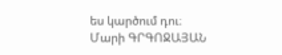ես կարծում դու։
Մարի ԳՐԳՈՋԱՅԱՆ